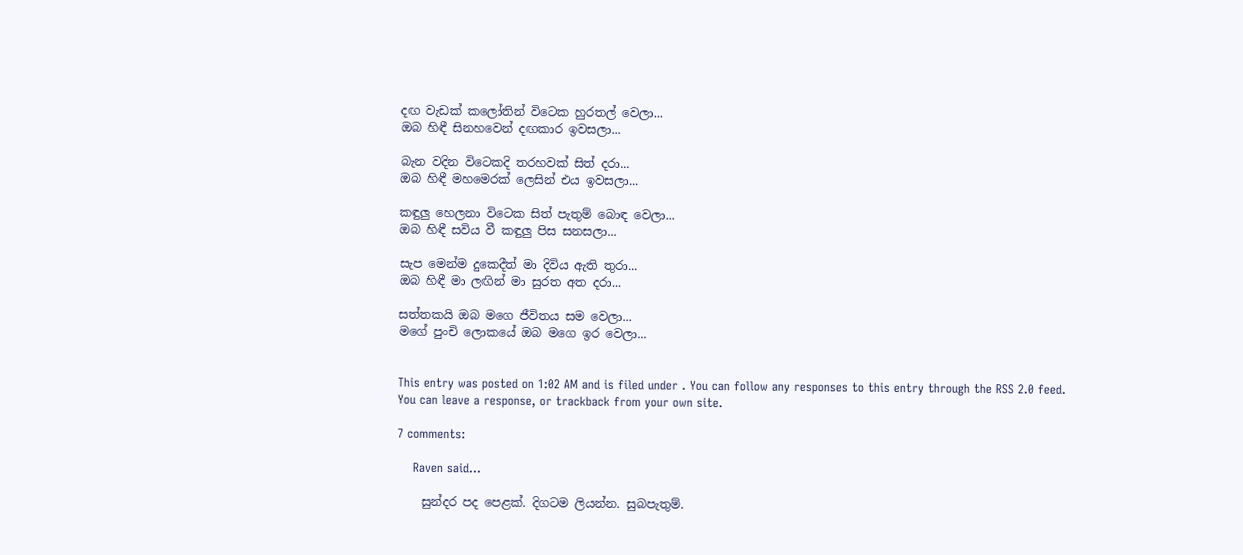දඟ වැඩක් කලෝතින් විටෙක හුරතල් වෙලා...
ඔබ හිඳී සිනහවෙන් දඟකාර ඉවසලා...

බැන වදින විටෙකදි තරහවක් සිත් දරා...
ඔබ හිඳී මහමෙරක් ලෙසින් එය ඉවසලා...

කඳුලු හෙලනා විටෙක සිත් පැතුම් බොඳ වෙලා...
ඔබ හිඳී සවිය වී කඳුලු පිස සනසලා...

සැප මෙන්ම දුකෙදීත් මා දිවිය ඇති තුරා...
ඔබ හිඳී මා ලඟින් මා සුරත අත දරා...

සත්තකයි ඔබ මගෙ ජීවිතය සම වෙලා...
මගේ පුංචි ලොකයේ ඔබ මගෙ ඉර වෙලා...


This entry was posted on 1:02 AM and is filed under . You can follow any responses to this entry through the RSS 2.0 feed. You can leave a response, or trackback from your own site.

7 comments:

    Raven said...

    සුන්දර පද පෙළක්. දිගටම ලියන්න. සුබපැතුම්.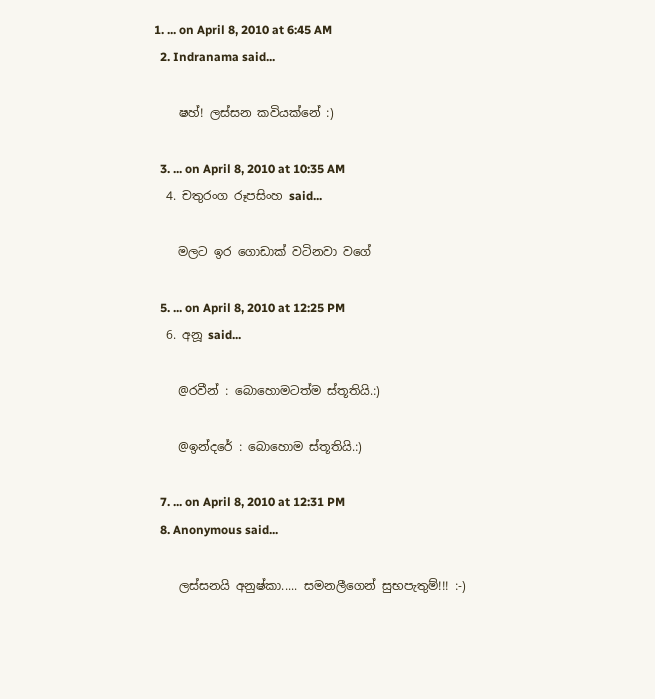1. ... on April 8, 2010 at 6:45 AM
  2. Indranama said...

    ෂහ්! ලස්සන කවියක්නේ :)

  3. ... on April 8, 2010 at 10:35 AM
  4. චතුරංග රූපසිංහ said...

    මලට ඉර ගොඩාක් වටිනවා වගේ

  5. ... on April 8, 2010 at 12:25 PM
  6. අනූ said...

    @රවීන් : බොහොමටත්ම ස්තූතියි.:)

    @ඉන්දරේ : බොහොම ස්තූතියි.:)

  7. ... on April 8, 2010 at 12:31 PM
  8. Anonymous said...

    ලස්සනයි අනුෂ්කා..... සමනලීගෙන් සුභපැතුම්!!! :-)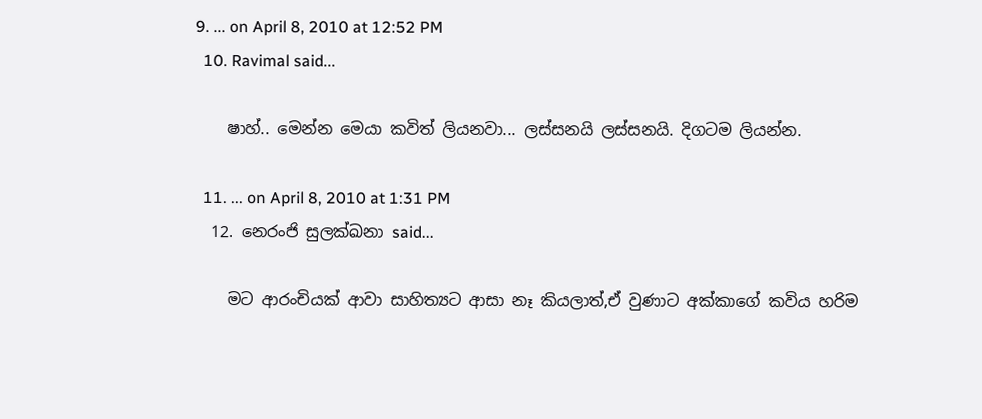9. ... on April 8, 2010 at 12:52 PM
  10. Ravimal said...

    ෂාහ්.. මෙන්න මෙයා කවිත් ලියනවා... ලස්සනයි ලස්සනයි. දිගටම ලියන්න.

  11. ... on April 8, 2010 at 1:31 PM
  12. නෙරංජි සුලක්ඛනා said...

    මට ආරංචියක් ආවා සාහිත්‍යට ආසා නෑ කියලාත්,ඒ වුණාට අක්කාගේ කවිය හරිම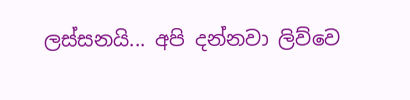ලස්සනයි... අපි දන්නවා ලිව්වෙ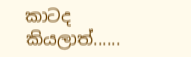කාටද කියලාත්......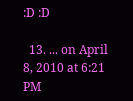:D :D

  13. ... on April 8, 2010 at 6:21 PM